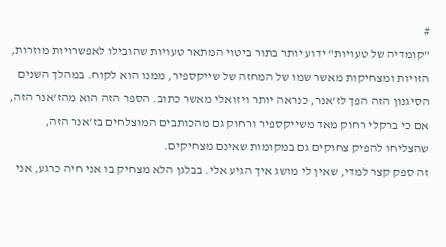#
"קומדיה של טעויות" ידוע יותר בתור ביטוי המתאר טעויות שהובילו לאפשרויות מוזרות, הזויות ומצחיקות מאשר שמו של המחזה של שייקספיר, ממנו הוא לקוח. במהלך השנים הסיגנון הזה הפך לז'אנר, כנראה יותר ויזואלי מאשר כתוב. הספר הזה הוא מהז'אנר הזה, אם כי ברקלי רחוק מאד משייקספיר ורחוק גם מהכותבים המוצלחים בז'אנר הזה, שהצליחו להפיק צחוקים גם במקומות שאינם מצחיקים.
זה ספק קצר למדי, שאין לי מושג איך הגיע אלי. בבלגן הלא מצחיק בו אני חיה כרגע, אני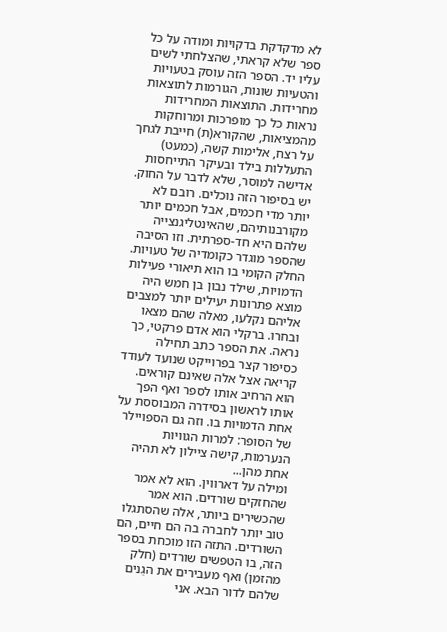לא מדקדקת בדקויות ומודה על כל ספר שלא קראתי, שהצלחתי לשים עליו יד. הספר הזה עוסק בטעויות והטעיות שונות, הגורמות לתוצאות מחרידות. התוצאות המחרידות נראות כל כך מופרכות ומרוחקות מהמציאות, שהקורא(ת) חייבת לגחך על רצח, אלימות קשה, (כמעט) התעללות בילד ובעיקר התייחסות אדישה למוסר, שלא לדבר על החוק.
יש בסיפור הזה נוכלים. רובם לא יותר מדי חכמים, אבל חכמים יותר מקורבנותיהם, שהאינטליגנצייה שלהם היא חד-ספרתית. וזו הסיבה שהספר מוגדר כקומדיה של טעויות. החלק הקומי בו הוא תיאורי פעילות הדמויות, שילד נבון בן חמש היה מוצא פתרונות יעילים יותר למצבים אליהם נקלעו, מאלה שהם מצאו ובחרו. ברקלי הוא אדם פרקטי, כך נראה. את הספר כתב תחילה כסיפור קצר בפרוייקט שנועד לעודד קריאה אצל אלה שאינם קוראים. הוא הרחיב אותו לספר ואף הפך אותו לראשון בסידרה המבוססת על אחת הדמויות בו. וזה גם הספויילר של הסופר: למרות הגוויות הנערמות, קישה ציילון לא תהיה אחת מהן...
ומילה על דארווין. הוא לא אמר שהחזקים שורדים. הוא אמר שהכשירים ביותר, אלה שהסתגלו טוב יותר לחברה בה הם חיים, הם השורדים. התזה הזו מוכחת בספר הזה, בו הטפשים שורדים (חלק מהזמן) ואף מעבירים את הגֵנים שלהם לדור הבא. אני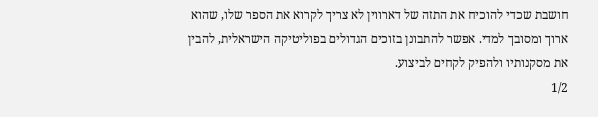חושבת שכדי להוכיח את התזה של דארווין לא צריך לקרוא את הספר שלו, שהוא ארוך ומסובך למדי. אפשר להתבונן בזוכים הגדולים בפוליטיקה הישראלית, להבין את מסקנותיו ולהפיק לקחים לביצוע.
1/2